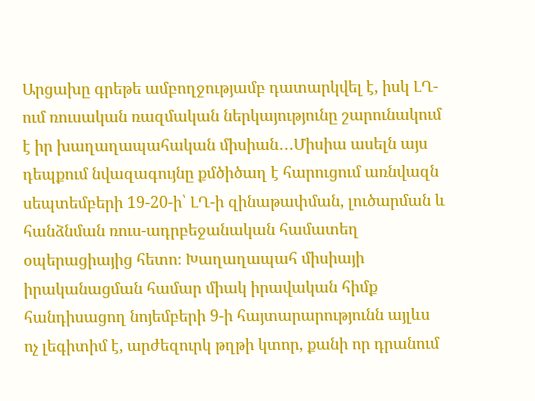Արցախը գրեթե ամբողջությամբ դատարկվել է, իսկ ԼՂ-ում ռուսական ռազմական ներկայությունը շարունակում է իր խաղաղապահական միսիան․․․Միսիա ասելն այս դեպքում նվազագույնը քմծիծաղ է հարուցում առնվազն սեպտեմբերի 19-20-ի՝ ԼՂ-ի զինաթափման, լուծարման և հանձնման ռուս-ադրբեջանական համատեղ օպերացիայից հետո։ Խաղաղապահ միսիայի իրականացման համար միակ իրավական հիմք հանդիսացող նոյեմբերի 9-ի հայտարարությունն այլևս ոչ լեգիտիմ է, արժեզուրկ թղթի կտոր, քանի որ դրանում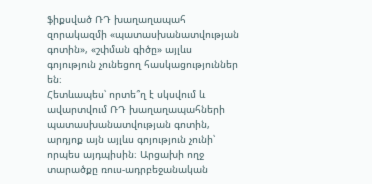ֆիքսված ՌԴ խաղաղապահ զորակազմի «պատասխանատվության գոտին», «շփման գիծը» այլևս գոյություն չունեցող հասկացություններ են։
Հետևապես՝ որտե՞ղ է սկսվում և ավարտվում ՌԴ խաղաղապահների պատասխանատվության գոտին, արդյոք այն այլևս գոյություն չունի՝ որպես այդպիսին։ Արցախի ողջ տարածքը ռուս-ադրբեջանական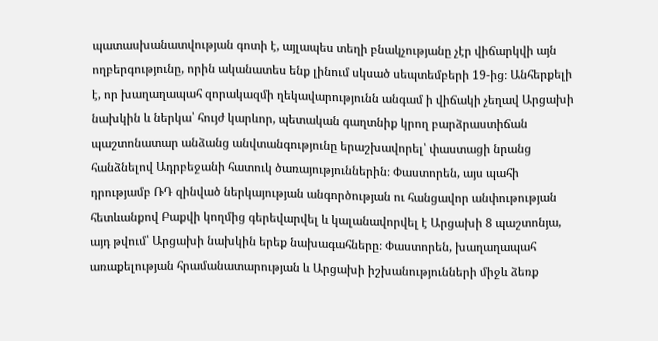պատասխանատվության գոտի է, այլապես տեղի բնակչությանը չէր վիճարկվի այն ողբերգությունը, որին ականատես ենք լինում սկսած սեպտեմբերի 19-ից։ Անհերքելի է, որ խաղաղապահ զորակազմի ղեկավարությունն անգամ ի վիճակի չեղավ Արցախի նախկին և ներկա՝ հույժ կարևոր, պետական գաղտնիք կրող բարձրաստիճան պաշտոնատար անձանց անվտանգությունը երաշխավորել՝ փաստացի նրանց հանձնելով Ադրբեջանի հատուկ ծառայություններին։ Փաստորեն, այս պահի դրությամբ ՌԴ զինված ներկայության անգործության ու հանցավոր անփութության հետևանքով Բաքվի կողմից գերեվարվել և կալանավորվել է Արցախի 8 պաշտոնյա, այդ թվում՝ Արցախի նախկին երեք նախագահները։ Փաստորեն, խաղաղապահ առաքելության հրամանատարության և Արցախի իշխանությունների միջև ձեռք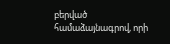բերված համաձայնագրով, որի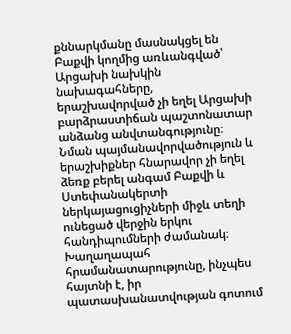քննարկմանը մասնակցել են Բաքվի կողմից առևանգված՝ Արցախի նախկին նախագահները, երաշխավորված չի եղել Արցախի բարձրաստիճան պաշտոնատար անձանց անվտանգությունը։ Նման պայմանավորվածություն և երաշխիքներ հնարավոր չի եղել ձեռք բերել անգամ Բաքվի և Ստեփանակերտի ներկայացուցիչների միջև տեղի ունեցած վերջին երկու հանդիպումների ժամանակ։
Խաղաղապահ հրամանատարությունը, ինչպես հայտնի է, իր պատասխանատվության գոտում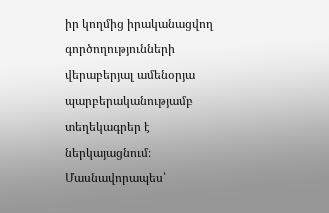իր կողմից իրականացվող գործողությունների վերաբերյալ ամենօրյա պարբերականությամբ տեղեկագրեր է ներկայացնում։ Մասնավորապես՝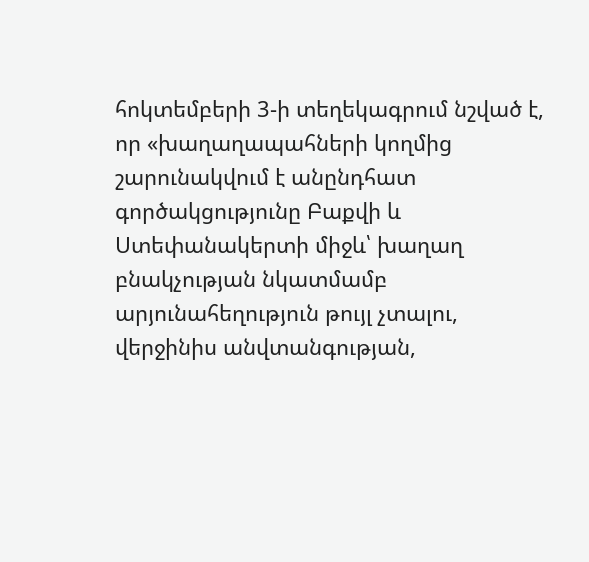հոկտեմբերի 3-ի տեղեկագրում նշված է, որ «խաղաղապահների կողմից շարունակվում է անընդհատ գործակցությունը Բաքվի և Ստեփանակերտի միջև՝ խաղաղ բնակչության նկատմամբ արյունահեղություն թույլ չտալու, վերջինիս անվտանգության,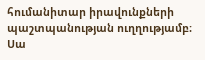հումանիտար իրավունքների պաշտպանության ուղղությամբ։
Սա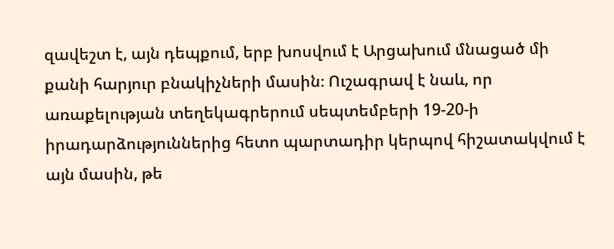զավեշտ է, այն դեպքում, երբ խոսվում է Արցախում մնացած մի քանի հարյուր բնակիչների մասին։ Ուշագրավ է նաև, որ առաքելության տեղեկագրերում սեպտեմբերի 19-20-ի իրադարձություններից հետո պարտադիր կերպով հիշատակվում է այն մասին, թե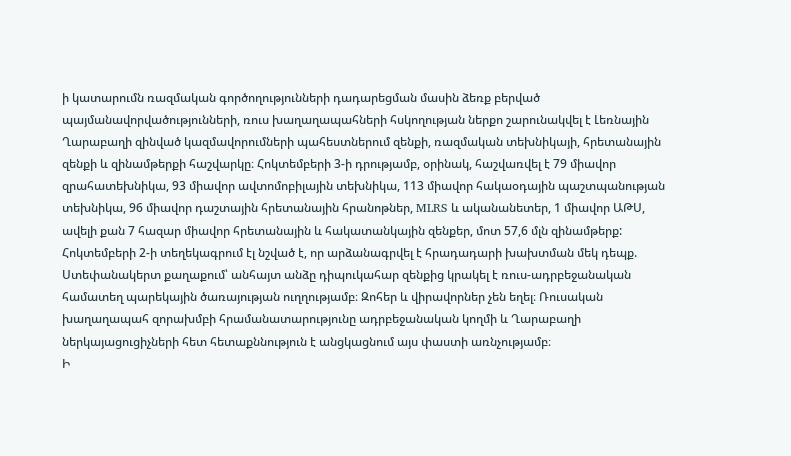ի կատարումն ռազմական գործողությունների դադարեցման մասին ձեռք բերված պայմանավորվածությունների, ռուս խաղաղապահների հսկողության ներքո շարունակվել է Լեռնային Ղարաբաղի զինված կազմավորումների պահեստներում զենքի, ռազմական տեխնիկայի, հրետանային զենքի և զինամթերքի հաշվարկը։ Հոկտեմբերի 3-ի դրությամբ, օրինակ, հաշվառվել է 79 միավոր զրահատեխնիկա, 93 միավոր ավտոմոբիլային տեխնիկա, 113 միավոր հակաօդային պաշտպանության տեխնիկա, 96 միավոր դաշտային հրետանային հրանոթներ, MLRS և ականանետեր, 1 միավոր ԱԹՍ, ավելի քան 7 հազար միավոր հրետանային և հակատանկային զենքեր, մոտ 57,6 մլն զինամթերք:
Հոկտեմբերի 2-ի տեղեկագրում էլ նշված է, որ արձանագրվել է հրադադարի խախտման մեկ դեպք. Ստեփանակերտ քաղաքում՝ անհայտ անձը դիպուկահար զենքից կրակել է ռուս-ադրբեջանական համատեղ պարեկային ծառայության ուղղությամբ։ Զոհեր և վիրավորներ չեն եղել։ Ռուսական խաղաղապահ զորախմբի հրամանատարությունը ադրբեջանական կողմի և Ղարաբաղի ներկայացուցիչների հետ հետաքննություն է անցկացնում այս փաստի առնչությամբ։
Ի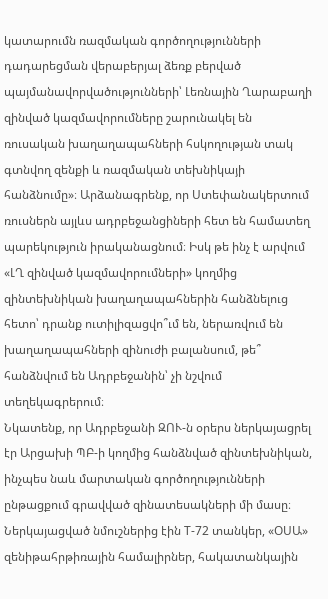կատարումն ռազմական գործողությունների դադարեցման վերաբերյալ ձեռք բերված պայմանավորվածությունների՝ Լեռնային Ղարաբաղի զինված կազմավորումները շարունակել են ռուսական խաղաղապահների հսկողության տակ գտնվող զենքի և ռազմական տեխնիկայի հանձնումը»։ Արձանագրենք, որ Ստեփանակերտում ռուսներն այլևս ադրբեջանցիների հետ են համատեղ պարեկություն իրականացնում։ Իսկ թե ինչ է արվում «ԼՂ զինված կազմավորումների» կողմից զինտեխնիկան խաղաղապահներին հանձնելուց հետո՝ դրանք ուտիլիզացվո՞ւմ են, ներառվում են խաղաղապահների զինուժի բալանսում, թե՞ հանձնվում են Ադրբեջանին՝ չի նշվում տեղեկագրերում։
Նկատենք, որ Ադրբեջանի ԶՈՒ-ն օրերս ներկայացրել էր Արցախի ՊԲ-ի կողմից հանձնված զինտեխնիկան, ինչպես նաև մարտական գործողությունների ընթացքում գրավված զինատեսակների մի մասը։ Ներկայացված նմուշներից էին Т-72 տանկեր, «ՕՍԱ» զենիթահրթիռային համալիրներ, հակատանկային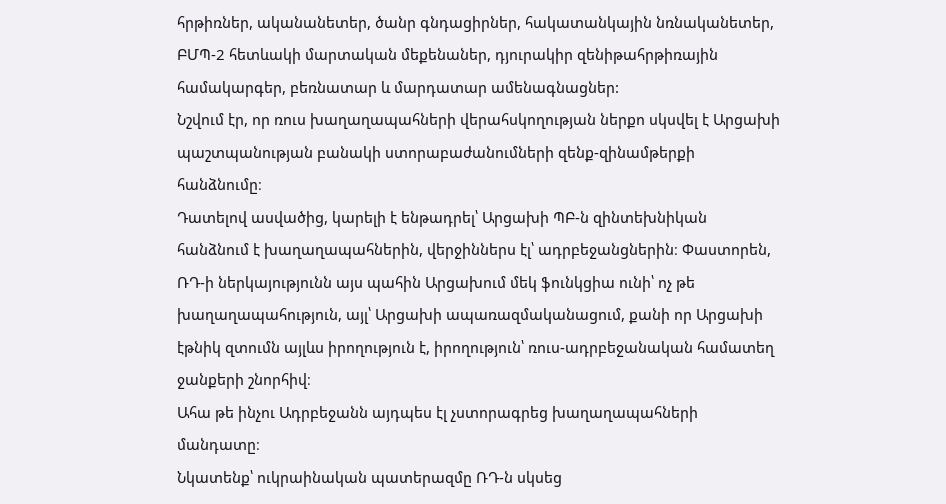հրթիռներ, ականանետեր, ծանր գնդացիրներ, հակատանկային նռնականետեր, ԲՄՊ-2 հետևակի մարտական մեքենաներ, դյուրակիր զենիթահրթիռային համակարգեր, բեռնատար և մարդատար ամենագնացներ:
Նշվում էր, որ ռուս խաղաղապահների վերահսկողության ներքո սկսվել է Արցախի պաշտպանության բանակի ստորաբաժանումների զենք-զինամթերքի հանձնումը։
Դատելով ասվածից, կարելի է ենթադրել՝ Արցախի ՊԲ-ն զինտեխնիկան հանձնում է խաղաղապահներին, վերջիններս էլ՝ ադրբեջանցներին։ Փաստորեն, ՌԴ-ի ներկայությունն այս պահին Արցախում մեկ ֆունկցիա ունի՝ ոչ թե խաղաղապահություն, այլ՝ Արցախի ապառազմականացում, քանի որ Արցախի էթնիկ զտումն այլևս իրողություն է, իրողություն՝ ռուս-ադրբեջանական համատեղ ջանքերի շնորհիվ։
Ահա թե ինչու Ադրբեջանն այդպես էլ չստորագրեց խաղաղապահների մանդատը։
Նկատենք՝ ուկրաինական պատերազմը ՌԴ-ն սկսեց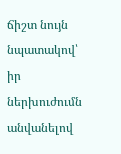ճիշտ նույն նպատակով՝ իր ներխուժումն անվանելով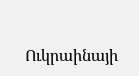Ուկրաինայի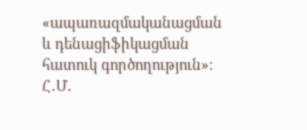«ապառազմականացման և դենացիֆիկացման հատուկ գործողություն»։
Հ․Մ․